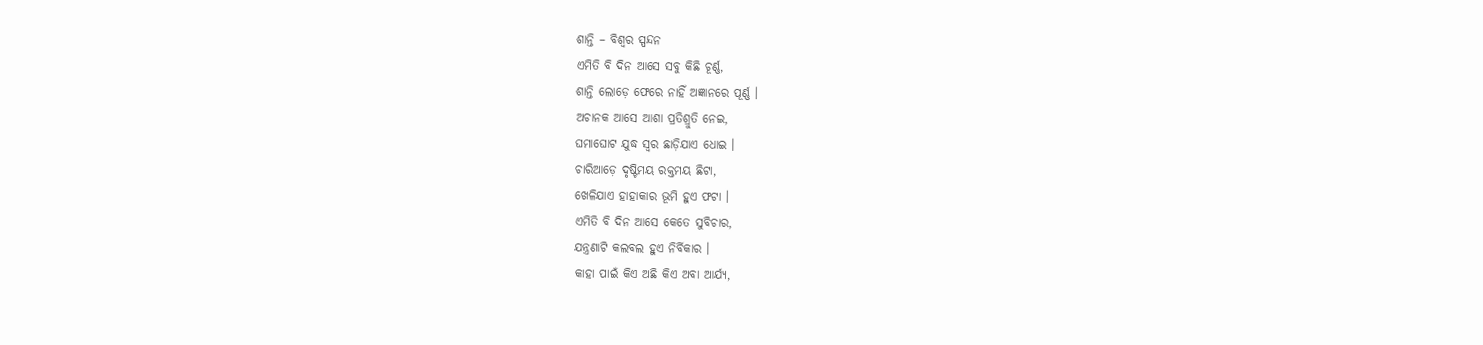ଶାନ୍ତି – ବିଶ୍ଵର ସ୍ପନ୍ଦନ
ଏମିତି ବି ଦିନ ଆସେ ସବୁ କିଛି ଚୂର୍ଣ୍ଣ,
ଶାନ୍ତି ଲୋଡ଼େ ଫେରେ ନାହିଁ ଅଜ୍ଞାନରେ ପୂର୍ଣ୍ଣ ।
ଅଚାନକ ଆସେ ଆଶା ପ୍ରତିଶ୍ରୁତି ନେଇ,
ଘମାଘୋଟ ଯୁଦ୍ଧ ସ୍ୱର ଛାଡ଼ିଯାଏ ଧୋଇ ।
ଚାରିଆଡ଼େ ଦୃଷ୍ଟିମୟ ରକ୍ତମୟ ଛିଟା,
ଖେଳିଯାଏ ହାହାକାର ଭୂମି ହୁଏ ଫଟା ।
ଏମିତି ବି ଦିନ ଆସେ କେତେ ସୁବିଚାର,
ଯନ୍ତ୍ରଣାଟି କଲବଲ ହୁଏ ନିର୍ବିକାର ।
କାହା ପାଇଁ କିଏ ଅଛି କିଏ ଅବା ଆର୍ଯ୍ୟ,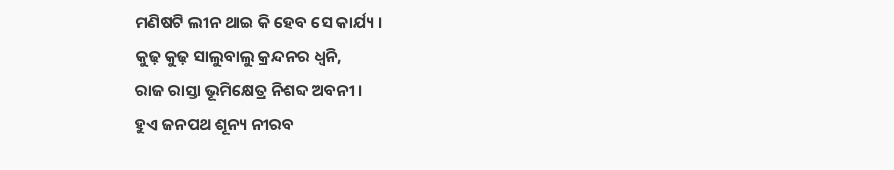ମଣିଷଟି ଲୀନ ଥାଇ କି ହେବ ସେ କାର୍ଯ୍ୟ ।
କୁଢ଼ କୁଢ଼ ସାଲୁବାଲୁ କ୍ରନ୍ଦନର ଧ୍ୱନି,
ରାଜ ରାସ୍ତା ଭୂମିକ୍ଷେତ୍ର ନିଶବ୍ଦ ଅବନୀ ।
ହୁଏ ଜନପଥ ଶୂନ୍ୟ ନୀରବ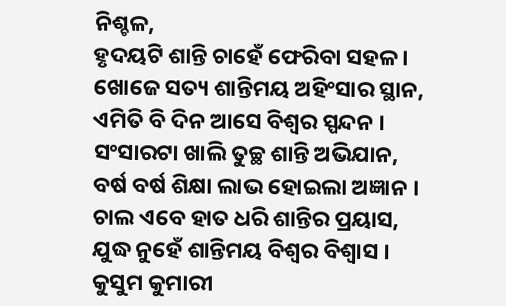ନିଶ୍ଚଳ,
ହୃଦୟଟି ଶାନ୍ତି ଚାହେଁ ଫେରିବା ସହଳ ।
ଖୋଜେ ସତ୍ୟ ଶାନ୍ତିମୟ ଅହିଂସାର ସ୍ଥାନ,
ଏମିତି ବି ଦିନ ଆସେ ବିଶ୍ୱର ସ୍ପନ୍ଦନ ।
ସଂସାରଟା ଖାଲି ତୁଚ୍ଛ ଶାନ୍ତି ଅଭିଯାନ,
ବର୍ଷ ବର୍ଷ ଶିକ୍ଷା ଲାଭ ହୋଇଲା ଅଜ୍ଞାନ ।
ଚାଲ ଏବେ ହାତ ଧରି ଶାନ୍ତିର ପ୍ରୟାସ,
ଯୁଦ୍ଧ ନୁହେଁ ଶାନ୍ତିମୟ ବିଶ୍ବର ବିଶ୍ଵାସ ।
କୁସୁମ କୁମାରୀ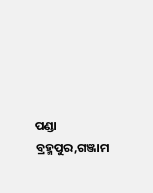ପଣ୍ଡା
ବ୍ରହ୍ମପୁର,ଗଞ୍ଜାମ